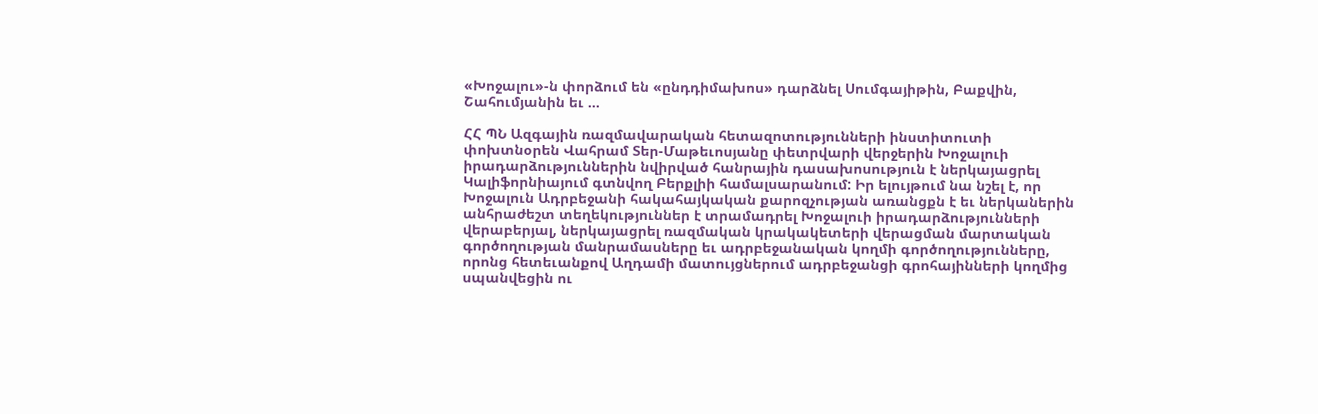«Խոջալու»-ն փորձում են «ընդդիմախոս» դարձնել Սումգայիթին, Բաքվին, Շահումյանին եւ …

ՀՀ ՊՆ Ազգային ռազմավարական հետազոտությունների ինստիտուտի փոխտնօրեն Վահրամ Տեր-Մաթեւոսյանը փետրվարի վերջերին Խոջալուի իրադարձություններին նվիրված հանրային դասախոսություն է ներկայացրել Կալիֆորնիայում գտնվող Բերքլիի համալսարանում: Իր ելույթում նա նշել է, որ Խոջալուն Ադրբեջանի հակահայկական քարոզչության առանցքն է եւ ներկաներին անհրաժեշտ տեղեկություններ է տրամադրել Խոջալուի իրադարձությունների վերաբերյալ, ներկայացրել ռազմական կրակակետերի վերացման մարտական գործողության մանրամասները եւ ադրբեջանական կողմի գործողությունները, որոնց հետեւանքով Աղդամի մատույցներում ադրբեջանցի գրոհայինների կողմից սպանվեցին ու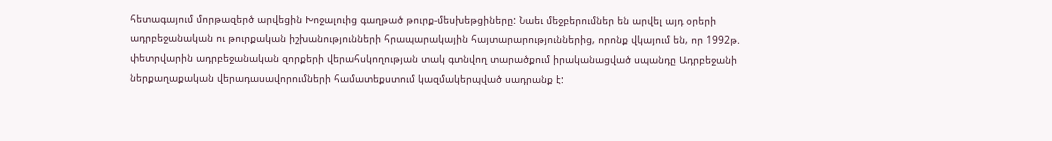հետագայում մորթազերծ արվեցին Խոջալուից գաղթած թուրք-մեսխեթցիները: Նաեւ մեջբերումներ են արվել այդ օրերի ադրբեջանական ու թուրքական իշխանությունների հրապարակային հայտարարություններից, որոնք վկայում են, որ 1992թ. փետրվարին ադրբեջանական զորքերի վերահսկողության տակ գտնվող տարածքում իրականացված սպանդը Ադրբեջանի ներքաղաքական վերադասավորումների համատեքստում կազմակերպված սադրանք է: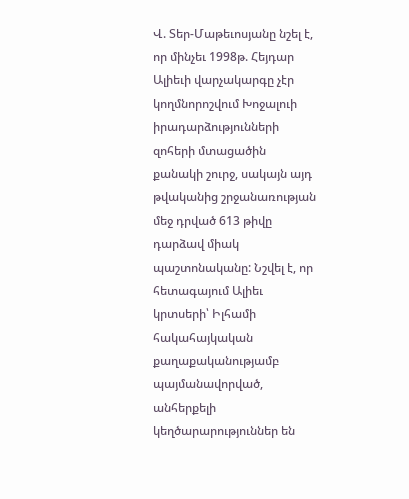Վ. Տեր-Մաթեւոսյանը նշել է, որ մինչեւ 1998թ. Հեյդար Ալիեւի վարչակարգը չէր կողմնորոշվում Խոջալուի իրադարձությունների զոհերի մտացածին քանակի շուրջ, սակայն այդ թվականից շրջանառության մեջ դրված 613 թիվը դարձավ միակ պաշտոնականը: Նշվել է, որ հետագայում Ալիեւ կրտսերի՝ Իլհամի հակահայկական քաղաքականությամբ պայմանավորված, անհերքելի կեղծարարություններ են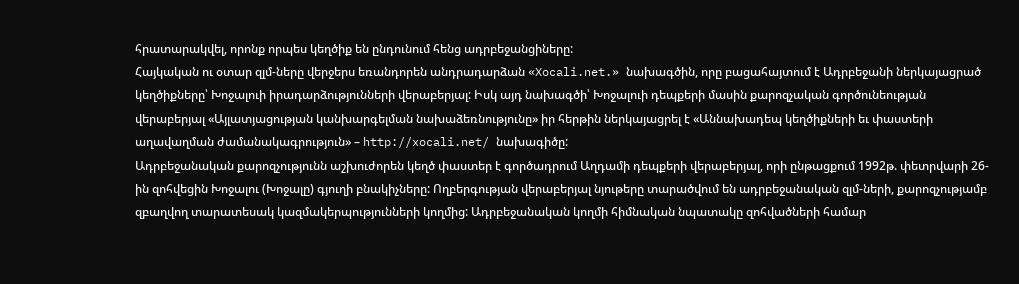հրատարակվել, որոնք որպես կեղծիք են ընդունում հենց ադրբեջանցիները:
Հայկական ու օտար զլմ-ները վերջերս եռանդորեն անդրադարձան «Xocali.net.» նախագծին, որը բացահայտում է Ադրբեջանի ներկայացրած կեղծիքները՝ Խոջալուի իրադարձությունների վերաբերյալ: Իսկ այդ նախագծի՝ Խոջալուի դեպքերի մասին քարոզչական գործունեության վերաբերյալ «Այլատյացության կանխարգելման նախաձեռնությունը» իր հերթին ներկայացրել է «Աննախադեպ կեղծիքների եւ փաստերի աղավաղման ժամանակագրություն» – http://xocali.net/ նախագիծը:
Ադրբեջանական քարոզչությունն աշխուժորեն կեղծ փաստեր է գործադրում Աղդամի դեպքերի վերաբերյալ, որի ընթացքում 1992թ. փետրվարի 26-ին զոհվեցին Խոջալու (Խոջալը) գյուղի բնակիչները: Ողբերգության վերաբերյալ նյութերը տարածվում են ադրբեջանական զլմ-ների, քարոզչությամբ զբաղվող տարատեսակ կազմակերպությունների կողմից: Ադրբեջանական կողմի հիմնական նպատակը զոհվածների համար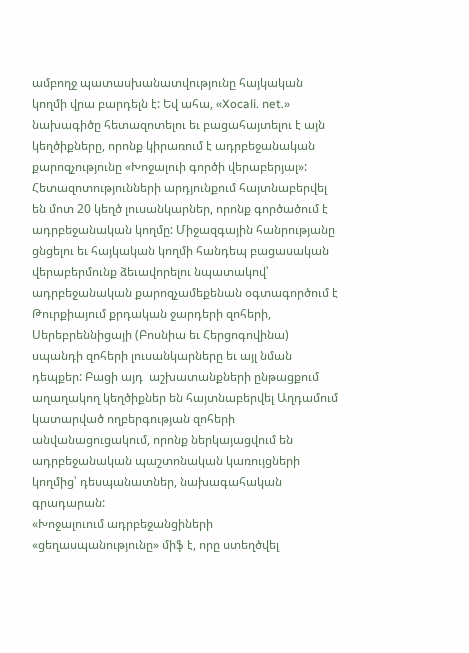ամբողջ պատասխանատվությունը հայկական կողմի վրա բարդելն է: Եվ ահա, «Xocali. net.» նախագիծը հետազոտելու եւ բացահայտելու է այն կեղծիքները, որոնք կիրառում է ադրբեջանական քարոզչությունը «Խոջալուի գործի վերաբերյալ»:
Հետազոտությունների արդյունքում հայտնաբերվել են մոտ 20 կեղծ լուսանկարներ, որոնք գործածում է ադրբեջանական կողմը: Միջազգային հանրությանը ցնցելու եւ հայկական կողմի հանդեպ բացասական վերաբերմունք ձեւավորելու նպատակով՝ ադրբեջանական քարոզչամեքենան օգտագործում է Թուրքիայում քրդական ջարդերի զոհերի, Սերեբրեննիցայի (Բոսնիա եւ Հերցոգովինա) սպանդի զոհերի լուսանկարները եւ այլ նման դեպքեր: Բացի այդ  աշխատանքների ընթացքում աղաղակող կեղծիքներ են հայտնաբերվել Աղդամում կատարված ողբերգության զոհերի անվանացուցակում, որոնք ներկայացվում են ադրբեջանական պաշտոնական կառույցների կողմից՝ դեսպանատներ, նախագահական գրադարան:
«Խոջալուում ադրբեջանցիների «ցեղասպանությունը» միֆ է, որը ստեղծվել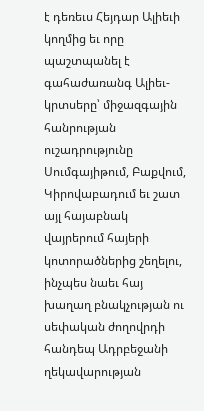է դեռեւս Հեյդար Ալիեւի կողմից եւ որը պաշտպանել է գահաժառանգ Ալիեւ-կրտսերը՝ միջազգային հանրության ուշադրությունը Սումգայիթում, Բաքվում, Կիրովաբադում եւ շատ այլ հայաբնակ վայրերում հայերի կոտորածներից շեղելու, ինչպես նաեւ հայ խաղաղ բնակչության ու սեփական ժողովրդի հանդեպ Ադրբեջանի ղեկավարության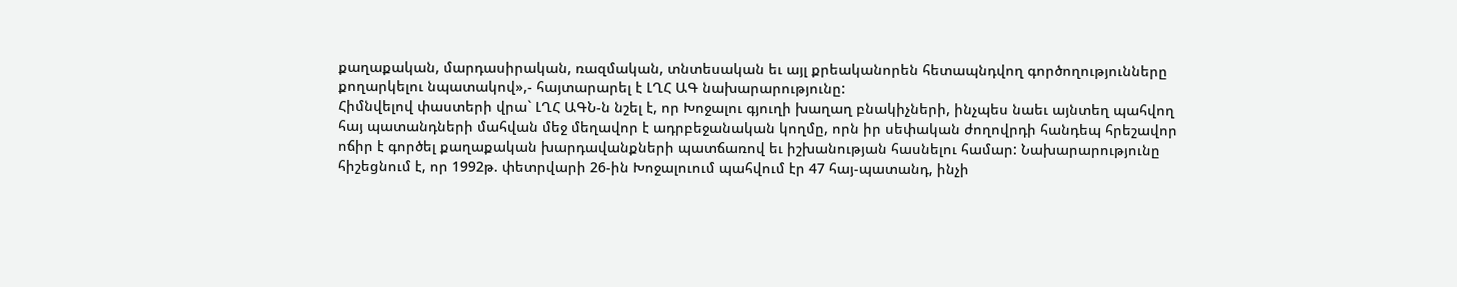քաղաքական, մարդասիրական, ռազմական, տնտեսական եւ այլ քրեականորեն հետապնդվող գործողությունները քողարկելու նպատակով»,- հայտարարել է ԼՂՀ ԱԳ նախարարությունը:
Հիմնվելով փաստերի վրա` ԼՂՀ ԱԳՆ-ն նշել է, որ Խոջալու գյուղի խաղաղ բնակիչների, ինչպես նաեւ այնտեղ պահվող հայ պատանդների մահվան մեջ մեղավոր է ադրբեջանական կողմը, որն իր սեփական ժողովրդի հանդեպ հրեշավոր ոճիր է գործել քաղաքական խարդավանքների պատճառով եւ իշխանության հասնելու համար: Նախարարությունը հիշեցնում է, որ 1992թ. փետրվարի 26-ին Խոջալուում պահվում էր 47 հայ-պատանդ, ինչի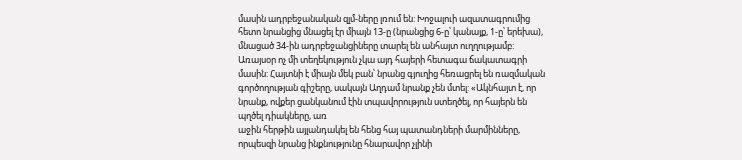մասին ադրբեջանական զլմ-ները լռում են: Խոջալուի ազատագրումից հետո նրանցից մնացել էր միայն 13-ը (նրանցից 6-ը՝ կանայք, 1-ը՝ երեխա), մնացած 34-ին ադրբեջանցիները տարել են անհայտ ուղղությամբ: Առայսօր ոչ մի տեղեկություն չկա այդ հայերի հետագա ճակատագրի մասին: Հայտնի է միայն մեկ բան՝ նրանց գյուղից հեռացրել են ռազմական գործողության գիշերը, սակայն Աղդամ նրանք չեն մտել: «Ակնհայտ է, որ նրանք, ովքեր ցանկանում էին տպավորություն ստեղծել, որ հայերն են պղծել դիակները, առ
աջին հերթին այլանդակել են հենց հայ պատանդների մարմինները, որպեսզի նրանց ինքնությունը հնարավոր չլինի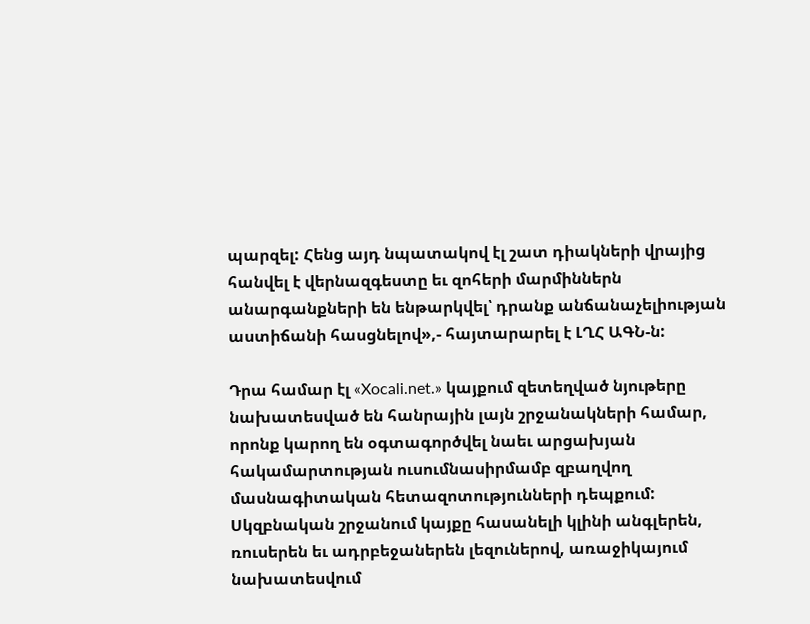պարզել: Հենց այդ նպատակով էլ շատ դիակների վրայից հանվել է վերնազգեստը եւ զոհերի մարմիններն անարգանքների են ենթարկվել՝ դրանք անճանաչելիության աստիճանի հասցնելով»,- հայտարարել է ԼՂՀ ԱԳՆ-ն:

Դրա համար էլ «Xocali.net.» կայքում զետեղված նյութերը նախատեսված են հանրային լայն շրջանակների համար, որոնք կարող են օգտագործվել նաեւ արցախյան հակամարտության ուսումնասիրմամբ զբաղվող մասնագիտական հետազոտությունների դեպքում: Սկզբնական շրջանում կայքը հասանելի կլինի անգլերեն, ռուսերեն եւ ադրբեջաներեն լեզուներով, առաջիկայում նախատեսվում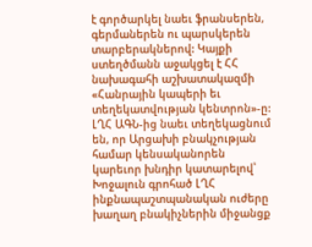է գործարկել նաեւ ֆրանսերեն, գերմաներեն ու պարսկերեն տարբերակներով: Կայքի ստեղծմանն աջակցել է ՀՀ նախագահի աշխատակազմի «Հանրային կապերի եւ տեղեկատվության կենտրոն»-ը:
ԼՂՀ ԱԳՆ-ից նաեւ տեղեկացնում են, որ Արցախի բնակչության համար կենսականորեն կարեւոր խնդիր կատարելով՝ Խոջալուն գրոհած ԼՂՀ ինքնապաշտպանական ուժերը խաղաղ բնակիչներին միջանցք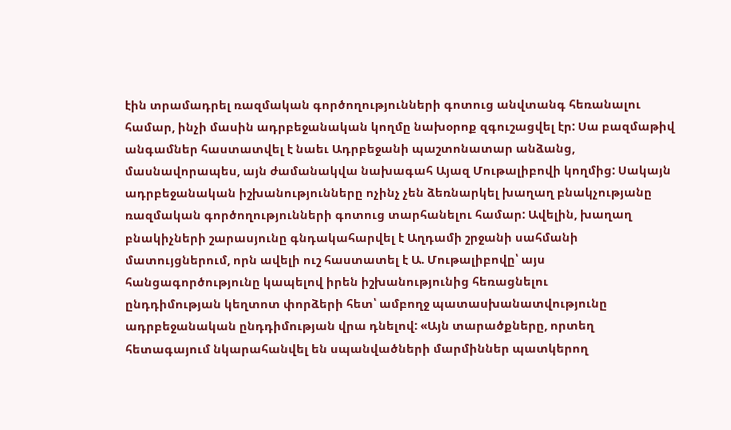էին տրամադրել ռազմական գործողությունների գոտուց անվտանգ հեռանալու համար, ինչի մասին ադրբեջանական կողմը նախօրոք զգուշացվել էր: Սա բազմաթիվ անգամներ հաստատվել է նաեւ Ադրբեջանի պաշտոնատար անձանց, մասնավորապես, այն ժամանակվա նախագահ Այազ Մութալիբովի կողմից: Սակայն ադրբեջանական իշխանությունները ոչինչ չեն ձեռնարկել խաղաղ բնակչությանը ռազմական գործողությունների գոտուց տարհանելու համար: Ավելին, խաղաղ բնակիչների շարասյունը գնդակահարվել է Աղդամի շրջանի սահմանի մատույցներում, որն ավելի ուշ հաստատել է Ա. Մութալիբովը՝ այս հանցագործությունը կապելով իրեն իշխանությունից հեռացնելու
ընդդիմության կեղտոտ փորձերի հետ՝ ամբողջ պատասխանատվությունը ադրբեջանական ընդդիմության վրա դնելով: «Այն տարածքները, որտեղ հետագայում նկարահանվել են սպանվածների մարմիններ պատկերող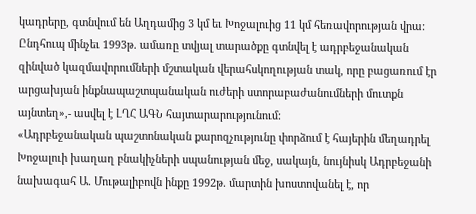կադրերը, գտնվում են Աղդամից 3 կմ եւ Խոջալուից 11 կմ հեռավորության վրա: Ընդհուպ մինչեւ 1993թ. ամառը տվյալ տարածքը գտնվել է ադրբեջանական զինված կազմավորումների մշտական վերահսկողության տակ, որը բացառում էր արցախյան ինքնապաշտպանական ուժերի ստորաբաժանումների մուտքն այնտեղ»,- ասվել է ԼՂՀ ԱԳՆ հայտարարությունում:
«Ադրբեջանական պաշտոնական քարոզչությունը փորձում է հայերին մեղադրել Խոջալուի խաղաղ բնակիչների սպանության մեջ, սակայն, նույնիսկ Ադրբեջանի նախագահ Ա. Մութալիբովն ինքը 1992թ. մարտին խոստովանել է, որ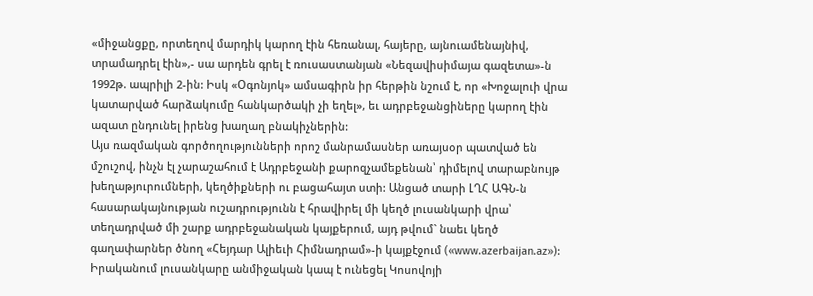«միջանցքը, որտեղով մարդիկ կարող էին հեռանալ, հայերը, այնուամենայնիվ, տրամադրել էին»,- սա արդեն գրել է ռուսաստանյան «Նեզավիսիմայա գազետա»-ն 1992թ. ապրիլի 2-ին: Իսկ «Օգոնյոկ» ամսագիրն իր հերթին նշում է, որ «Խոջալուի վրա կատարված հարձակումը հանկարծակի չի եղել», եւ ադրբեջանցիները կարող էին ազատ ընդունել իրենց խաղաղ բնակիչներին:
Այս ռազմական գործողությունների որոշ մանրամասներ առայսօր պատված են մշուշով, ինչն էլ չարաշահում է Ադրբեջանի քարոզչամեքենան՝ դիմելով տարաբնույթ խեղաթյուրումների, կեղծիքների ու բացահայտ ստի: Անցած տարի ԼՂՀ ԱԳՆ-ն հասարակայնության ուշադրությունն է հրավիրել մի կեղծ լուսանկարի վրա՝ տեղադրված մի շարք ադրբեջանական կայքերում, այդ թվում` նաեւ կեղծ գաղափարներ ծնող «Հեյդար Ալիեւի Հիմնադրամ»-ի կայքէջում («www.azerbaijan.az»): Իրականում լուսանկարը անմիջական կապ է ունեցել Կոսովոյի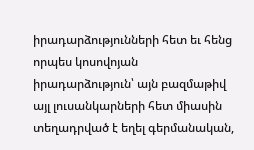իրադարձությունների հետ եւ հենց որպես կոսովոյան իրադարձություն՝ այն բազմաթիվ այլ լուսանկարների հետ միասին տեղադրված է եղել գերմանական,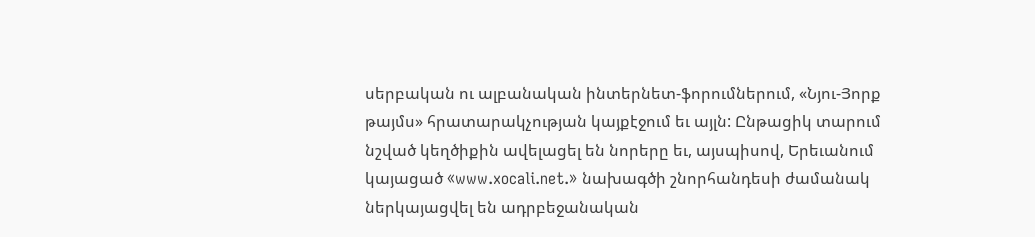սերբական ու ալբանական ինտերնետ-ֆորումներում, «Նյու-Յորք թայմս» հրատարակչության կայքէջում եւ այլն: Ընթացիկ տարում նշված կեղծիքին ավելացել են նորերը եւ, այսպիսով, Երեւանում կայացած «www.xocali.net.» նախագծի շնորհանդեսի ժամանակ ներկայացվել են ադրբեջանական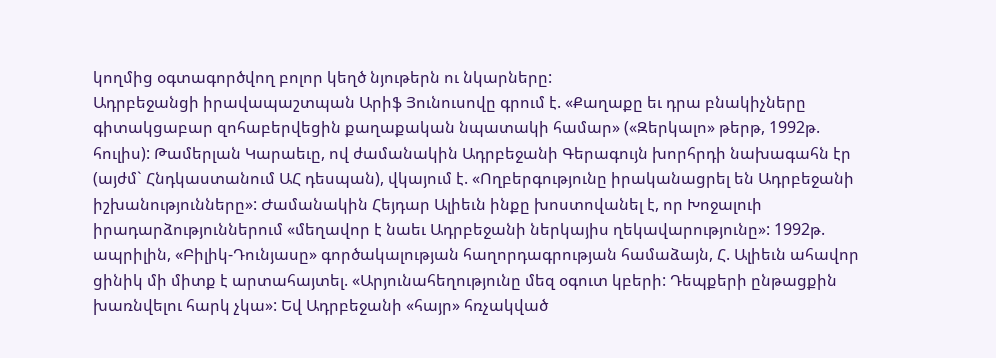կողմից օգտագործվող բոլոր կեղծ նյութերն ու նկարները:
Ադրբեջանցի իրավապաշտպան Արիֆ Յունուսովը գրում է. «Քաղաքը եւ դրա բնակիչները գիտակցաբար զոհաբերվեցին քաղաքական նպատակի համար» («Զերկալո» թերթ, 1992թ. հուլիս): Թամերլան Կարաեւը, ով ժամանակին Ադրբեջանի Գերագույն խորհրդի նախագահն էր (այժմ` Հնդկաստանում ԱՀ դեսպան), վկայում է. «Ողբերգությունը իրականացրել են Ադրբեջանի իշխանությունները»: Ժամանակին Հեյդար Ալիեւն ինքը խոստովանել է, որ Խոջալուի իրադարձություններում «մեղավոր է նաեւ Ադրբեջանի ներկայիս ղեկավարությունը»: 1992թ. ապրիլին, «Բիլիկ-Դունյասը» գործակալության հաղորդագրության համաձայն, Հ. Ալիեւն ահավոր ցինիկ մի միտք է արտահայտել. «Արյունահեղությունը մեզ օգուտ կբերի: Դեպքերի ընթացքին խառնվելու հարկ չկա»: Եվ Ադրբեջանի «հայր» հռչակված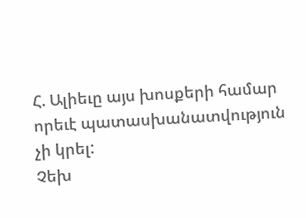Հ. Ալիեւը այս խոսքերի համար որեւէ պատասխանատվություն չի կրել:
Չեխ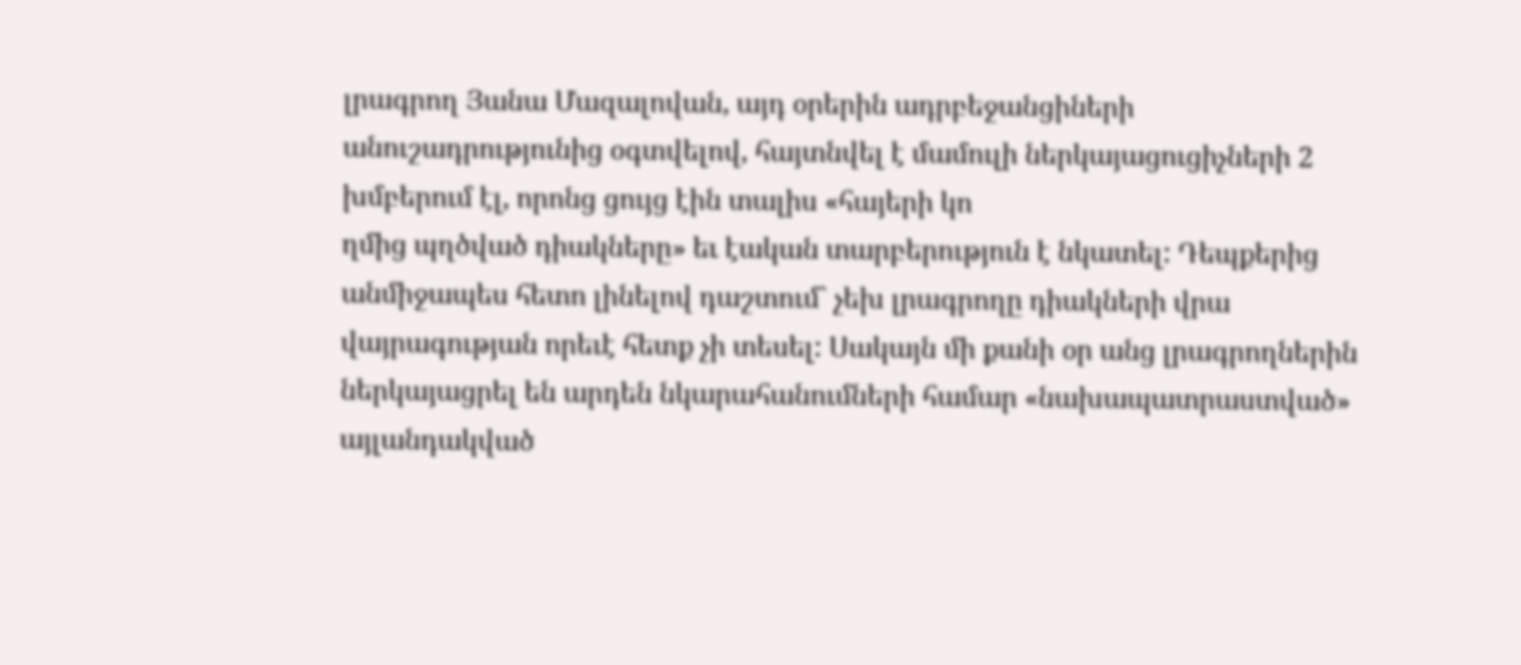լրագրող Յանա Մազալովան, այդ օրերին ադրբեջանցիների անուշադրությունից օգտվելով, հայտնվել է մամուլի ներկայացուցիչների 2 խմբերում էլ, որոնց ցույց էին տալիս «հայերի կո
ղմից պղծված դիակները» եւ էական տարբերություն է նկատել: Դեպքերից անմիջապես հետո լինելով դաշտում` չեխ լրագրողը դիակների վրա վայրագության որեւէ հետք չի տեսել: Սակայն մի քանի օր անց լրագրողներին ներկայացրել են արդեն նկարահանումների համար «նախապատրաստված» այլանդակված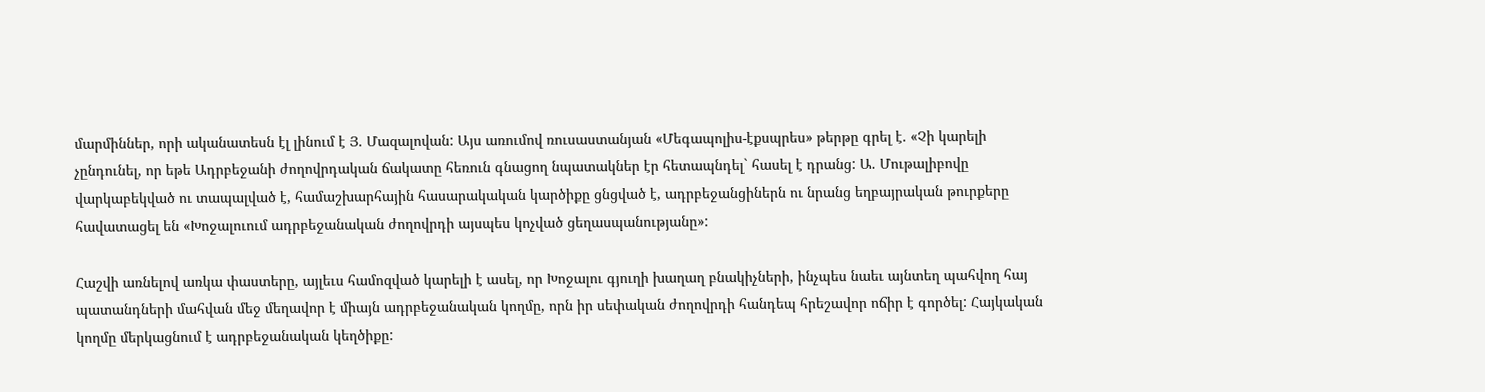մարմիններ, որի ականատեսն էլ լինում է Յ. Մազալովան: Այս առումով ռուսաստանյան «Մեգապոլիս-էքսպրես» թերթը գրել է. «Չի կարելի չընդունել, որ եթե Ադրբեջանի ժողովրդական ճակատը հեռուն գնացող նպատակներ էր հետապնդել` հասել է դրանց: Ա. Մութալիբովը վարկաբեկված ու տապալված է, համաշխարհային հասարակական կարծիքը ցնցված է, ադրբեջանցիներն ու նրանց եղբայրական թուրքերը հավատացել են «Խոջալուում ադրբեջանական ժողովրդի այսպես կոչված ցեղասպանությանը»:

Հաշվի առնելով առկա փաստերը, այլեւս համոզված կարելի է ասել, որ Խոջալու գյուղի խաղաղ բնակիչների, ինչպես նաեւ այնտեղ պահվող հայ պատանդների մահվան մեջ մեղավոր է միայն ադրբեջանական կողմը, որն իր սեփական ժողովրդի հանդեպ հրեշավոր ոճիր է գործել: Հայկական կողմը մերկացնում է ադրբեջանական կեղծիքը: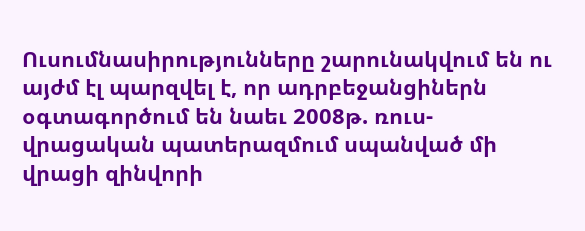Ուսումնասիրությունները շարունակվում են ու այժմ էլ պարզվել է, որ ադրբեջանցիներն օգտագործում են նաեւ 2008թ. ռուս-վրացական պատերազմում սպանված մի վրացի զինվորի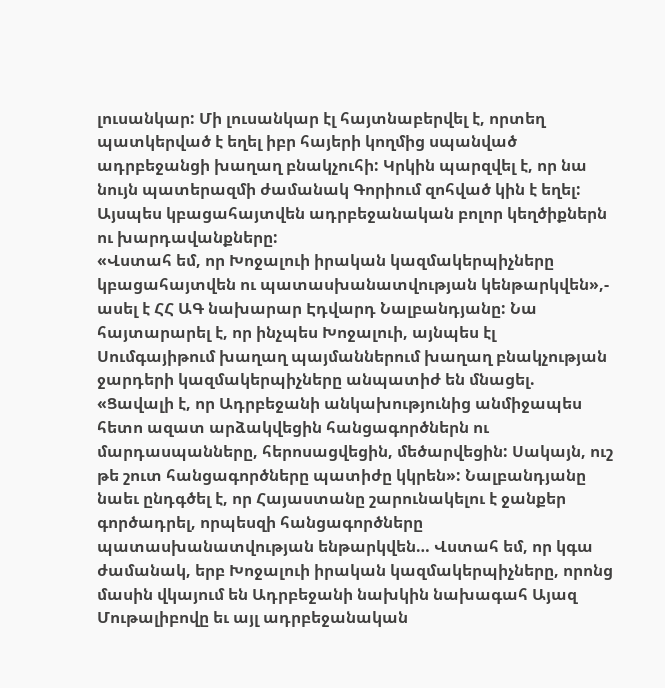լուսանկար: Մի լուսանկար էլ հայտնաբերվել է, որտեղ պատկերված է եղել իբր հայերի կողմից սպանված ադրբեջանցի խաղաղ բնակչուհի: Կրկին պարզվել է, որ նա նույն պատերազմի ժամանակ Գորիում զոհված կին է եղել: Այսպես կբացահայտվեն ադրբեջանական բոլոր կեղծիքներն ու խարդավանքները:
«Վստահ եմ, որ Խոջալուի իրական կազմակերպիչները կբացահայտվեն ու պատասխանատվության կենթարկվեն»,- ասել է ՀՀ ԱԳ նախարար Էդվարդ Նալբանդյանը: Նա հայտարարել է, որ ինչպես Խոջալուի, այնպես էլ Սումգայիթում խաղաղ պայմաններում խաղաղ բնակչության ջարդերի կազմակերպիչները անպատիժ են մնացել. «Ցավալի է, որ Ադրբեջանի անկախությունից անմիջապես հետո ազատ արձակվեցին հանցագործներն ու մարդասպանները, հերոսացվեցին, մեծարվեցին: Սակայն, ուշ թե շուտ հանցագործները պատիժը կկրեն»: Նալբանդյանը նաեւ ընդգծել է, որ Հայաստանը շարունակելու է ջանքեր գործադրել, որպեսզի հանցագործները պատասխանատվության ենթարկվեն… Վստահ եմ, որ կգա ժամանակ, երբ Խոջալուի իրական կազմակերպիչները, որոնց մասին վկայում են Ադրբեջանի նախկին նախագահ Այազ Մութալիբովը եւ այլ ադրբեջանական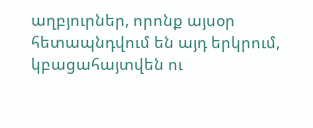աղբյուրներ, որոնք այսօր հետապնդվում են այդ երկրում, կբացահայտվեն ու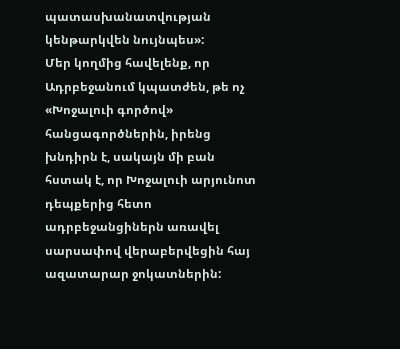պատասխանատվության կենթարկվեն նույնպես»:
Մեր կողմից հավելենք, որ Ադրբեջանում կպատժեն, թե ոչ «Խոջալուի գործով» հանցագործներին, իրենց խնդիրն է, սակայն մի բան հստակ է, որ Խոջալուի արյունոտ դեպքերից հետո ադրբեջանցիներն առավել սարսափով վերաբերվեցին հայ ազատարար ջոկատներին: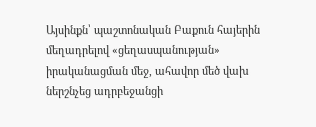Այսինքն՝ պաշտոնական Բաքուն հայերին մեղադրելով «ցեղասպանության» իրականացման մեջ, ահավոր մեծ վախ ներշնչեց ադրբեջանցի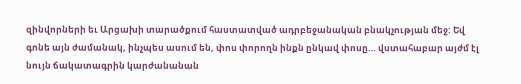զինվորների եւ Արցախի տարածքում հաստատված ադրբեջանական բնակչության մեջ: Եվ գոնե այն ժամանակ, ինչպես ասում են, փոս փորողն ինքն ընկավ փոսը… վստահաբար այժմ էլ նույն ճակատագրին կարժանանան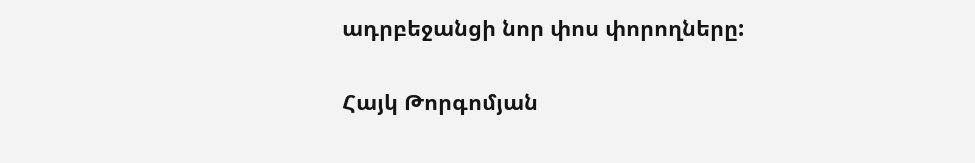ադրբեջանցի նոր փոս փորողները:

Հայկ Թորգոմյան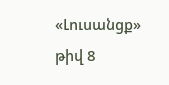«Լուսանցք» թիվ 8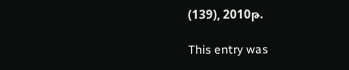(139), 2010թ.

This entry was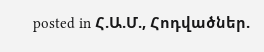posted in Հ.Ա.Մ., Հոդվածներ.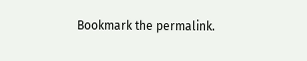Bookmark the permalink.